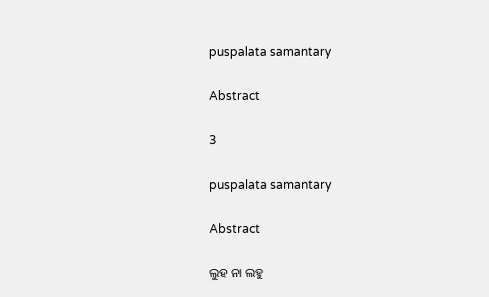puspalata samantary

Abstract

3

puspalata samantary

Abstract

ଲୁହ ନା ଲହୁ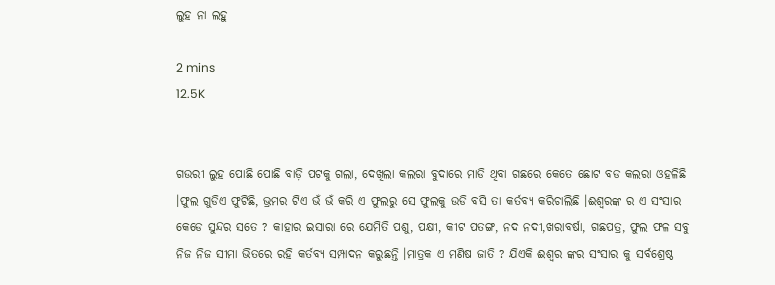ଲୁହ ନା ଲହୁ

2 mins
12.5K


ଗଉରୀ ଲୁହ ପୋଛି ପୋଛି ବାଡ଼ି ପଟକୁ ଗଲା, ଦେଖିଲା କଲରା ବୁଦାରେ ମାଡି ଥିବା ଗଛରେ କେତେ ଛୋଟ ବଡ କଲରା ଓହଳିଛି ।ଫୁଲ ଗୁଡିଏ ଫୁଟିଛି, ଭ୍ରମର ଟିଏ ଭଁ ଭଁ କରି ଏ ଫୁଲରୁ ସେ ଫୁଲକୁ ଉଡି ବସି ତା କର୍ତବ୍ୟ କରିଚାଲିଛି ।ଈଶ୍ୱରଙ୍କ ର ଏ ସଂସାର କେଡେ ସୁନ୍ଦର ସତେ ? କାହାର ଇସାରା ରେ ଯେମିତି ପଶୁ, ପକ୍ଷୀ, କୀଟ ପତଙ୍ଗ, ନଦ ନଦୀ,ଖରାବର୍ଷା, ଗଛପତ୍ର, ଫୁଲ ଫଳ ସବୁ ନିଜ ନିଜ ସୀମା ଭିତରେ ରହି କର୍ତବ୍ୟ ସମ୍ପାଦନ କରୁଛନ୍ତି ।ମାତ୍ରକ ଏ ମଣିଷ ଜାତି ? ଯିଏକି ଈଶ୍ୱର ଙ୍କର ସଂସାର କୁ ସର୍ବଶ୍ରେଷ୍ଠ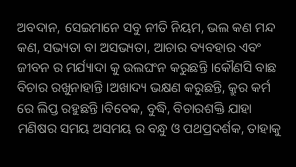ଅବଦାନ, ସେଇମାନେ ସବୁ ନୀତି ନିୟମ, ଭଲ କଣ ମନ୍ଦ କଣ, ସଭ୍ୟତା ବା ଅସଭ୍ୟତା, ଆଚାର ବ୍ୟବହାର ଏବଂ ଜୀବନ ର ମର୍ଯ୍ୟାଦା କୁ ଉଲଘଂନ କରୁଛନ୍ତି ।କୌଣସି ବାଛ ବିଚାର ରଖୁନାହାନ୍ତି ।ଅଖାଦ୍ୟ ଭକ୍ଷଣ କରୁଛନ୍ତି, କ୍ରୁର କର୍ମ ରେ ଲିପ୍ତ ରହୁଛନ୍ତି ।ବିବେକ, ବୁଦ୍ଧି, ବିଚାରଶକ୍ତି ଯାହା ମଣିଷର ସମୟ ଅସମୟ ର ବନ୍ଧୁ ଓ ପଥପ୍ରଦର୍ଶକ, ତାହାକୁ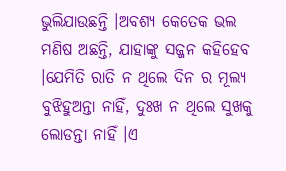ଭୁଲିଯାଉଛନ୍ତି ।ଅବଶ୍ୟ କେତେକ ଭଲ ମଣିଷ ଅଛନ୍ତି, ଯାହାଙ୍କୁ ସଜ୍ଜନ କହିହେବ ।ଯେମିତି ରାତି ନ ଥିଲେ ଦିନ ର ମୂଲ୍ୟ ବୁଝିହୁଅନ୍ତା ନାହିଁ, ଦୁଃଖ ନ ଥିଲେ ସୁଖକୁ ଲୋଡନ୍ତା ନାହିଁ ।ଏ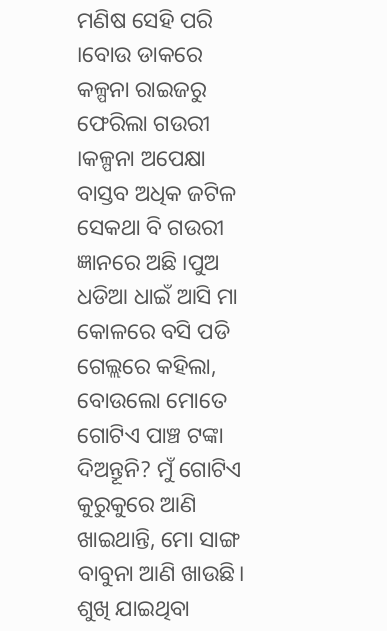ମଣିଷ ସେହି ପରି ।ବୋଉ ଡାକରେ କଳ୍ପନା ରାଇଜରୁ ଫେରିଲା ଗଉରୀ ।କଳ୍ପନା ଅପେକ୍ଷା ବାସ୍ତବ ଅଧିକ ଜଟିଳ ସେକଥା ବି ଗଉରୀ ଜ୍ଞାନରେ ଅଛି ।ପୁଅ ଧଡିଆ ଧାଇଁ ଆସି ମା କୋଳରେ ବସି ପଡି ଗେଲ୍ଲରେ କହିଲା, ବୋଉଲୋ ମୋତେ ଗୋଟିଏ ପାଞ୍ଚ ଟଙ୍କା ଦିଅନ୍ତୂନି? ମୁଁ ଗୋଟିଏ କୁରୁକୁରେ ଆଣି ଖାଇଥାନ୍ତି, ମୋ ସାଙ୍ଗ ବାବୁନା ଆଣି ଖାଉଛି। ଶୁଖି ଯାଇଥିବା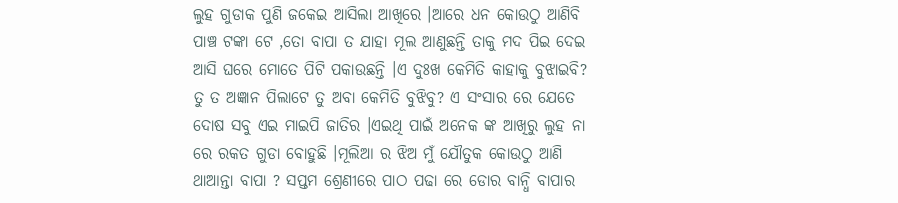ଲୁହ ଗୁଡାକ ପୁଣି ଜକେଇ ଆସିଲା ଆଖିରେ ।ଆରେ ଧନ କୋଉଠୁ ଆଣିବି ପାଞ୍ଚ ଟଙ୍କା ଟେ ,ତୋ ବାପା ତ ଯାହା ମୂଲ ଆଣୁଛନ୍ତି ତାକୁ ମଦ ପିଇ ଦେଇ ଆସି ଘରେ ମୋତେ ପିଟି ପକାଉଛନ୍ତି ।ଏ ଦୁଃଖ କେମିତି କାହାକୁ ବୁଝାଇବି? ତୁ ତ ଅଜ୍ଞାନ ପିଲାଟେ ତୁ ଅବା କେମିତି ବୁଝିବୁ? ଏ ସଂସାର ରେ ଯେତେ ଦୋଷ ସବୁ ଏଇ ମାଇପି ଜାତିର ।ଏଇଥି ପାଇଁ ଅନେକ ଙ୍କ ଆଖିରୁ ଲୁହ ନା ରେ ରକତ ଗୁଡା ବୋହୁଛି ।ମୂଲିଆ ର ଝିଅ ମୁଁ ଯୌତୁକ କୋଉଠୁ ଆଣି ଥାଆନ୍ତା ବାପା ? ସପ୍ତମ ଶ୍ରେଣୀରେ ପାଠ ପଢା ରେ ଡୋର ବାନ୍ଧି ବାପାର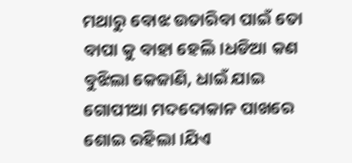ମଥାରୁ ବୋଝ ଉତାରିବା ପାଇଁ ତୋ ବାପା କୁ ବାହା ହେଲି।ଧଡିଆ କଣ ବୁଝିଲା କେଜାଣି, ଧାଇଁ ଯାଇ ଗୋପୀଆ ମଦଦୋକାନ ପାଖରେ ଶୋଇ ରହିଲା ।ଯିଏ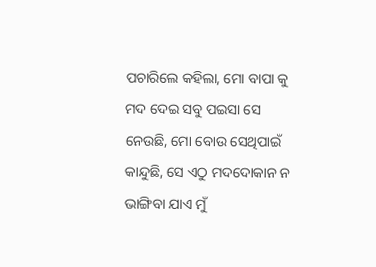ପଚାରିଲେ କହିଲା, ମୋ ବାପା କୁ ମଦ ଦେଇ ସବୁ ପଇସା ସେ ନେଉଛି, ମୋ ବୋଉ ସେଥିପାଇଁ କାନ୍ଦୁଛି, ସେ ଏଠୁ ମଦଦୋକାନ ନ ଭାଙ୍ଗିବା ଯାଏ ମୁଁ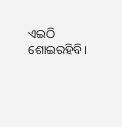ଏଇଠି ଶୋଇରହିବି।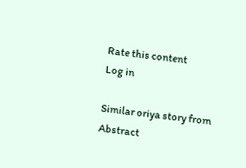Rate this content
Log in

Similar oriya story from Abstract